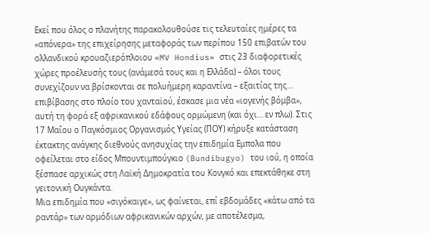Εκεί που όλος ο πλανήτης παρακολουθούσε τις τελευταίες ημέρες τα «απόνερα» της επιχείρησης μεταφοράς των περίπου 150 επιβατών του ολλανδικού κρουαζιερόπλοιου «MV Hondius» στις 23 διαφορετικές χώρες προέλευσής τους (ανάμεσά τους και η Ελλάδα) – όλοι τους συνεχίζουν να βρίσκονται σε πολυήμερη καραντίνα – εξαιτίας της… επιβίβασης στο πλοίο του χανταϊού, έσκασε μια νέα «ιογενής βόμβα», αυτή τη φορά εξ αφρικανικού εδάφους ορμώμενη (και όχι… εν πλω). Στις 17 Μαΐου ο Παγκόσμιος Οργανισμός Υγείας (ΠΟΥ) κήρυξε κατάσταση έκτακτης ανάγκης διεθνούς ανησυχίας την επιδημία Εμπολα που οφείλεται στο είδος Μπουντιμπούγκιο (Bundibugyo) του ιού, η οποία ξέσπασε αρχικώς στη Λαϊκή Δημοκρατία του Κονγκό και επεκτάθηκε στη γειτονική Ουγκάντα.
Μια επιδημία που «σιγόκαιγε», ως φαίνεται, επί εβδομάδες «κάτω από τα ραντάρ» των αρμόδιων αφρικανικών αρχών, με αποτέλεσμα,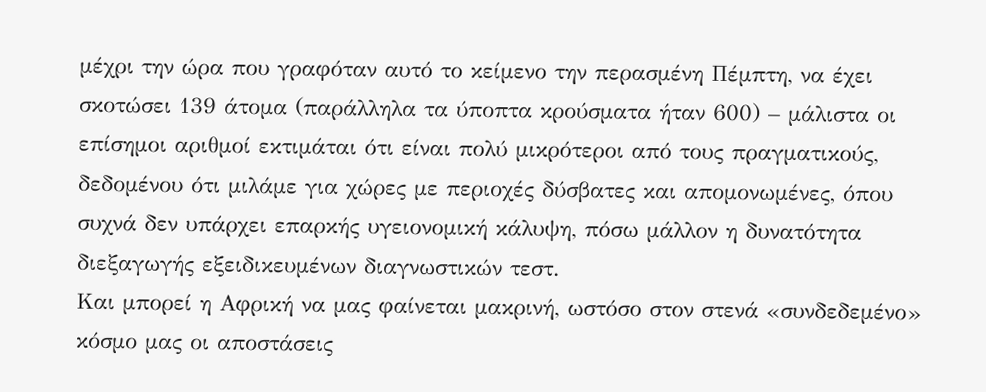μέχρι την ώρα που γραφόταν αυτό το κείμενο την περασμένη Πέμπτη, να έχει σκοτώσει 139 άτομα (παράλληλα τα ύποπτα κρούσματα ήταν 600) – μάλιστα οι επίσημοι αριθμοί εκτιμάται ότι είναι πολύ μικρότεροι από τους πραγματικούς, δεδομένου ότι μιλάμε για χώρες με περιοχές δύσβατες και απομονωμένες, όπου συχνά δεν υπάρχει επαρκής υγειονομική κάλυψη, πόσω μάλλον η δυνατότητα διεξαγωγής εξειδικευμένων διαγνωστικών τεστ.
Και μπορεί η Αφρική να μας φαίνεται μακρινή, ωστόσο στον στενά «συνδεδεμένο» κόσμο μας οι αποστάσεις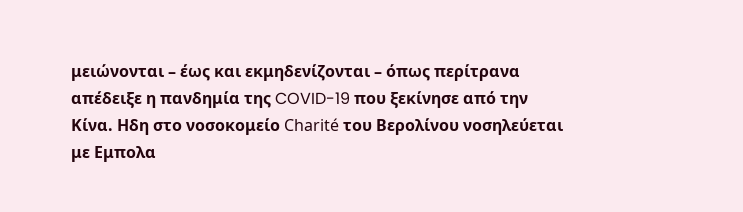μειώνονται – έως και εκμηδενίζονται – όπως περίτρανα απέδειξε η πανδημία της COVID-19 που ξεκίνησε από την Κίνα. Ηδη στο νοσοκομείο Charité του Βερολίνου νοσηλεύεται με Εμπολα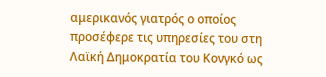αμερικανός γιατρός ο οποίος προσέφερε τις υπηρεσίες του στη Λαϊκή Δημοκρατία του Κονγκό ως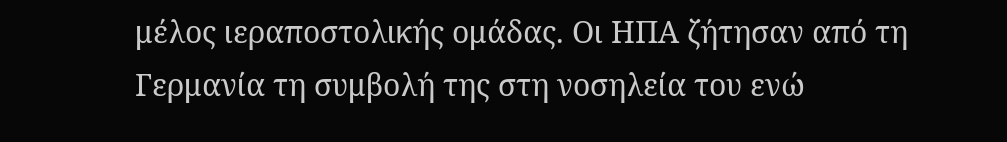μέλος ιεραποστολικής ομάδας. Οι ΗΠΑ ζήτησαν από τη Γερμανία τη συμβολή της στη νοσηλεία του ενώ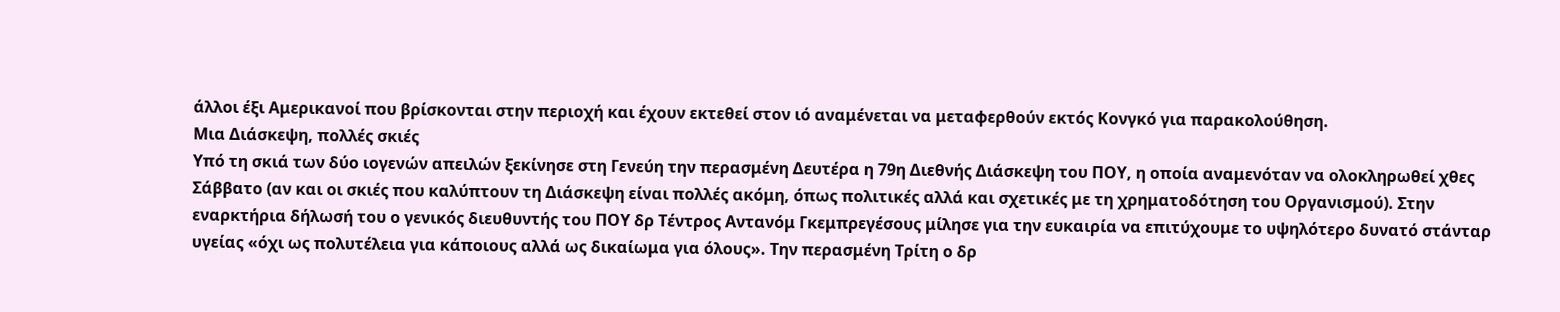άλλοι έξι Αμερικανοί που βρίσκονται στην περιοχή και έχουν εκτεθεί στον ιό αναμένεται να μεταφερθούν εκτός Κονγκό για παρακολούθηση.
Μια Διάσκεψη, πολλές σκιές
Υπό τη σκιά των δύο ιογενών απειλών ξεκίνησε στη Γενεύη την περασμένη Δευτέρα η 79η Διεθνής Διάσκεψη του ΠΟΥ, η οποία αναμενόταν να ολοκληρωθεί χθες Σάββατο (αν και οι σκιές που καλύπτουν τη Διάσκεψη είναι πολλές ακόμη, όπως πολιτικές αλλά και σχετικές με τη χρηματοδότηση του Οργανισμού). Στην εναρκτήρια δήλωσή του ο γενικός διευθυντής του ΠΟΥ δρ Τέντρος Αντανόμ Γκεμπρεγέσους μίλησε για την ευκαιρία να επιτύχουμε το υψηλότερο δυνατό στάνταρ υγείας «όχι ως πολυτέλεια για κάποιους αλλά ως δικαίωμα για όλους». Την περασμένη Τρίτη ο δρ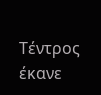Τέντρος έκανε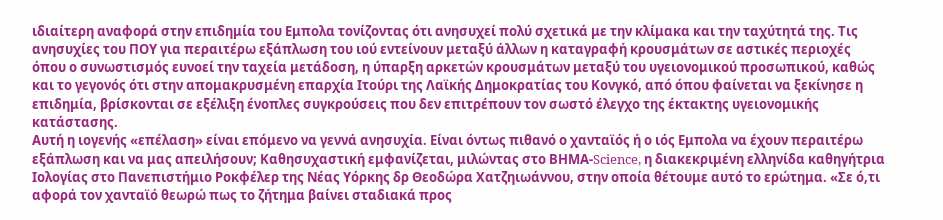ιδιαίτερη αναφορά στην επιδημία του Εμπολα τονίζοντας ότι ανησυχεί πολύ σχετικά με την κλίμακα και την ταχύτητά της. Τις ανησυχίες του ΠΟΥ για περαιτέρω εξάπλωση του ιού εντείνουν μεταξύ άλλων η καταγραφή κρουσμάτων σε αστικές περιοχές όπου ο συνωστισμός ευνοεί την ταχεία μετάδοση, η ύπαρξη αρκετών κρουσμάτων μεταξύ του υγειονομικού προσωπικού, καθώς και το γεγονός ότι στην απομακρυσμένη επαρχία Ιτούρι της Λαϊκής Δημοκρατίας του Κονγκό, από όπου φαίνεται να ξεκίνησε η επιδημία, βρίσκονται σε εξέλιξη ένοπλες συγκρούσεις που δεν επιτρέπουν τον σωστό έλεγχο της έκτακτης υγειονομικής κατάστασης.
Αυτή η ιογενής «επέλαση» είναι επόμενο να γεννά ανησυχία. Είναι όντως πιθανό ο χανταϊός ή ο ιός Εμπολα να έχουν περαιτέρω εξάπλωση και να μας απειλήσουν; Καθησυχαστική εμφανίζεται, μιλώντας στο ΒΗΜΑ-Science, η διακεκριμένη ελληνίδα καθηγήτρια Ιολογίας στο Πανεπιστήμιο Ροκφέλερ της Νέας Υόρκης δρ Θεοδώρα Χατζηιωάννου, στην οποία θέτουμε αυτό το ερώτημα. «Σε ό,τι αφορά τον χανταϊό θεωρώ πως το ζήτημα βαίνει σταδιακά προς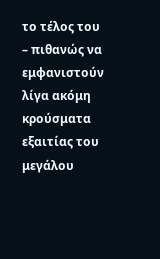το τέλος του – πιθανώς να εμφανιστούν λίγα ακόμη κρούσματα εξαιτίας του μεγάλου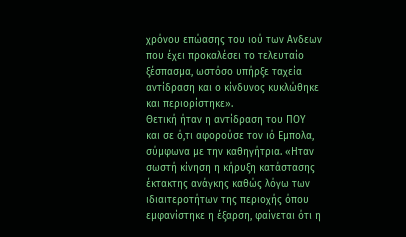χρόνου επώασης του ιού των Ανδεων που έχει προκαλέσει το τελευταίο ξέσπασμα, ωστόσο υπήρξε ταχεία αντίδραση και ο κίνδυνος κυκλώθηκε και περιορίστηκε».
Θετική ήταν η αντίδραση του ΠΟΥ και σε ό,τι αφορούσε τον ιό Εμπολα, σύμφωνα με την καθηγήτρια. «Ηταν σωστή κίνηση η κήρυξη κατάστασης έκτακτης ανάγκης καθώς λόγω των ιδιαιτεροτήτων της περιοχής όπου εμφανίστηκε η έξαρση, φαίνεται ότι η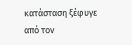κατάσταση ξέφυγε από τον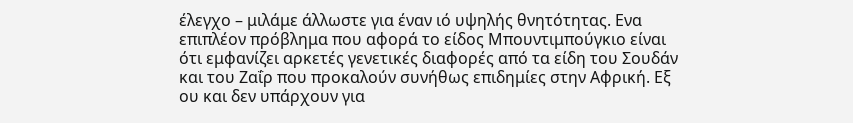έλεγχο – μιλάμε άλλωστε για έναν ιό υψηλής θνητότητας. Ενα επιπλέον πρόβλημα που αφορά το είδος Μπουντιμπούγκιο είναι ότι εμφανίζει αρκετές γενετικές διαφορές από τα είδη του Σουδάν και του Ζαΐρ που προκαλούν συνήθως επιδημίες στην Αφρική. Εξ ου και δεν υπάρχουν για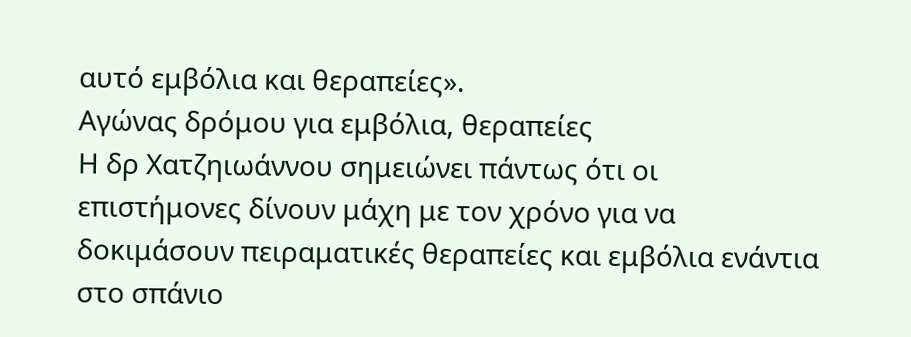αυτό εμβόλια και θεραπείες».
Αγώνας δρόμου για εμβόλια, θεραπείες
Η δρ Χατζηιωάννου σημειώνει πάντως ότι οι επιστήμονες δίνουν μάχη με τον χρόνο για να δοκιμάσουν πειραματικές θεραπείες και εμβόλια ενάντια στο σπάνιο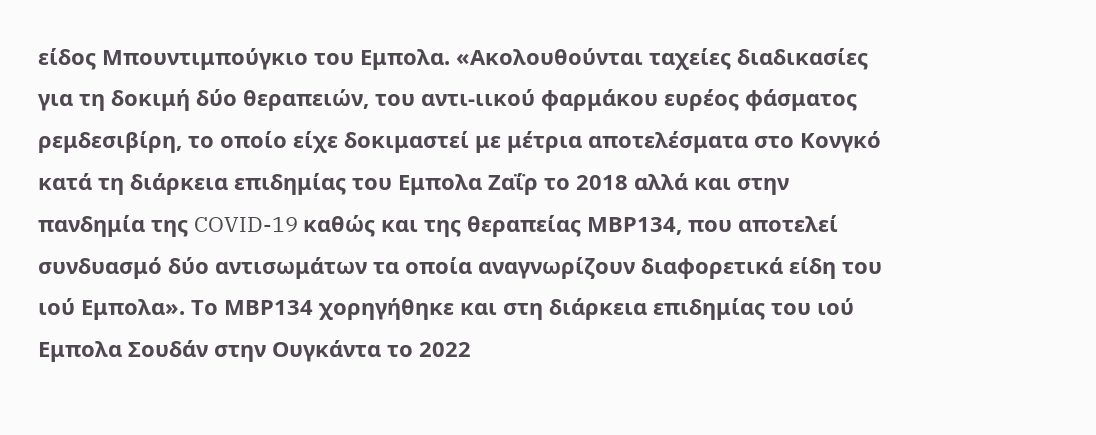είδος Μπουντιμπούγκιο του Εμπολα. «Ακολουθούνται ταχείες διαδικασίες για τη δοκιμή δύο θεραπειών, του αντι-ιικού φαρμάκου ευρέος φάσματος ρεμδεσιβίρη, το οποίο είχε δοκιμαστεί με μέτρια αποτελέσματα στο Κονγκό κατά τη διάρκεια επιδημίας του Εμπολα Ζαΐρ το 2018 αλλά και στην πανδημία της COVID-19 καθώς και της θεραπείας ΜΒΡ134, που αποτελεί συνδυασμό δύο αντισωμάτων τα οποία αναγνωρίζουν διαφορετικά είδη του ιού Εμπολα». Το ΜΒΡ134 χορηγήθηκε και στη διάρκεια επιδημίας του ιού Εμπολα Σουδάν στην Ουγκάντα το 2022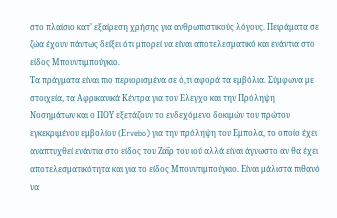στο πλαίσιο κατ’ εξαίρεση χρήσης για ανθρωπιστικούς λόγους. Πειράματα σε ζώα έχουν πάντως δείξει ότι μπορεί να είναι αποτελεσματικό και ενάντια στο είδος Μπουντιμπούγκιο.
Τα πράγματα είναι πιο περιορισμένα σε ό,τι αφορά τα εμβόλια. Σύμφωνα με στοιχεία, τα Αφρικανικά Κέντρα για τον Ελεγχο και την Πρόληψη Νοσημάτων και ο ΠΟΥ εξετάζουν το ενδεχόμενο δοκιμών του πρώτου εγκεκριμένου εμβολίου (Εrvebo) για την πρόληψη του Εμπολα, το οποίο έχει αναπτυχθεί ενάντια στο είδος του Ζαΐρ του ιού αλλά είναι άγνωστο αν θα έχει αποτελεσματικότητα και για το είδος Μπουντιμπούγκιο. Είναι μάλιστα πιθανό να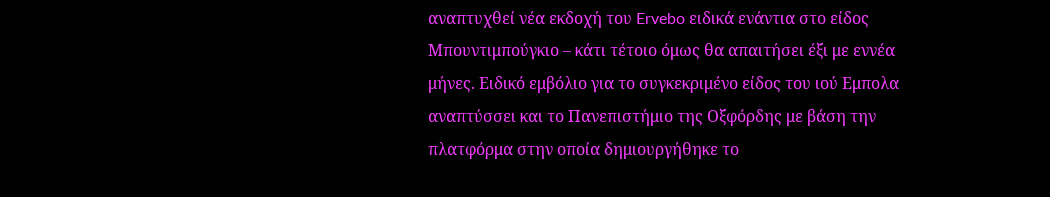αναπτυχθεί νέα εκδοχή του Ervebo ειδικά ενάντια στο είδος Μπουντιμπούγκιο – κάτι τέτοιο όμως θα απαιτήσει έξι με εννέα μήνες. Ειδικό εμβόλιο για το συγκεκριμένο είδος του ιού Εμπολα αναπτύσσει και το Πανεπιστήμιο της Οξφόρδης με βάση την πλατφόρμα στην οποία δημιουργήθηκε το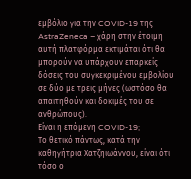εμβόλιο για την COVID-19 της AstraZeneca – χάρη στην έτοιμη αυτή πλατφόρμα εκτιμάται ότι θα μπορούν να υπάρχουν επαρκείς δόσεις του συγκεκριμένου εμβολίου σε δύο με τρεις μήνες (ωστόσο θα απαιτηθούν και δοκιμές του σε ανθρώπους).
Eίναι η επόμενη COVID-19;
Το θετικό πάντως, κατά την καθηγήτρια Χατζηιωάννου, είναι ότι τόσο ο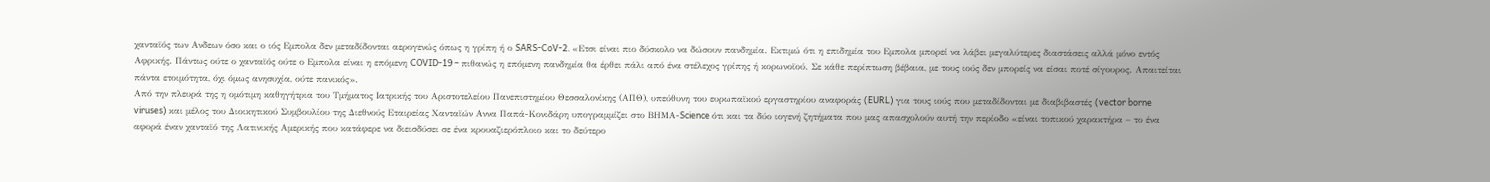χανταϊός των Ανδεων όσο και ο ιός Εμπολα δεν μεταδίδονται αερογενώς όπως η γρίπη ή ο SARS-CoV-2. «Ετσι είναι πιο δύσκολο να δώσουν πανδημία. Εκτιμώ ότι η επιδημία του Εμπολα μπορεί να λάβει μεγαλύτερες διαστάσεις αλλά μόνο εντός Αφρικής. Πάντως ούτε ο χανταϊός ούτε ο Εμπολα είναι η επόμενη COVID-19 – πιθανώς η επόμενη πανδημία θα έρθει πάλι από ένα στέλεχος γρίπης ή κορωνοϊού. Σε κάθε περίπτωση βέβαια, με τους ιούς δεν μπορείς να είσαι ποτέ σίγουρος. Απαιτείται πάντα ετοιμότητα, όχι όμως ανησυχία, ούτε πανικός».
Από την πλευρά της η ομότιμη καθηγήτρια του Τμήματος Ιατρικής του Αριστοτελείου Πανεπιστημίου Θεσσαλονίκης (ΑΠΘ), υπεύθυνη του ευρωπαϊκού εργαστηρίου αναφοράς (EURL) για τους ιούς που μεταδίδονται με διαβιβαστές (vector borne viruses) και μέλος του Διοικητικού Συμβουλίου της Διεθνούς Εταιρείας Χανταϊών Αννα Παπά-Κονιδάρη υπογραμμίζει στο ΒΗΜΑ-Science ότι και τα δύο ιογενή ζητήματα που μας απασχολούν αυτή την περίοδο «είναι τοπικού χαρακτήρα – το ένα αφορά έναν χανταϊό της Λατινικής Αμερικής που κατάφερε να διεισδύσει σε ένα κρουαζιερόπλοιο και το δεύτερο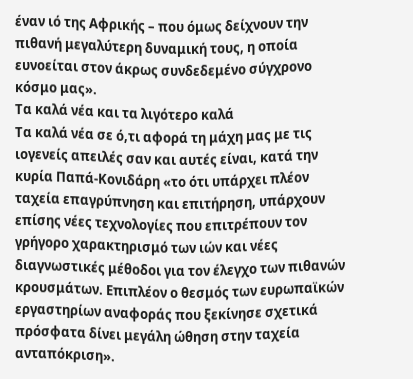έναν ιό της Αφρικής – που όμως δείχνουν την πιθανή μεγαλύτερη δυναμική τους, η οποία ευνοείται στον άκρως συνδεδεμένο σύγχρονο κόσμο μας».
Τα καλά νέα και τα λιγότερο καλά
Τα καλά νέα σε ό,τι αφορά τη μάχη μας με τις ιογενείς απειλές σαν και αυτές είναι, κατά την κυρία Παπά-Κονιδάρη «το ότι υπάρχει πλέον ταχεία επαγρύπνηση και επιτήρηση, υπάρχουν επίσης νέες τεχνολογίες που επιτρέπουν τον γρήγορο χαρακτηρισμό των ιών και νέες διαγνωστικές μέθοδοι για τον έλεγχο των πιθανών κρουσμάτων. Επιπλέον ο θεσμός των ευρωπαϊκών εργαστηρίων αναφοράς που ξεκίνησε σχετικά πρόσφατα δίνει μεγάλη ώθηση στην ταχεία ανταπόκριση».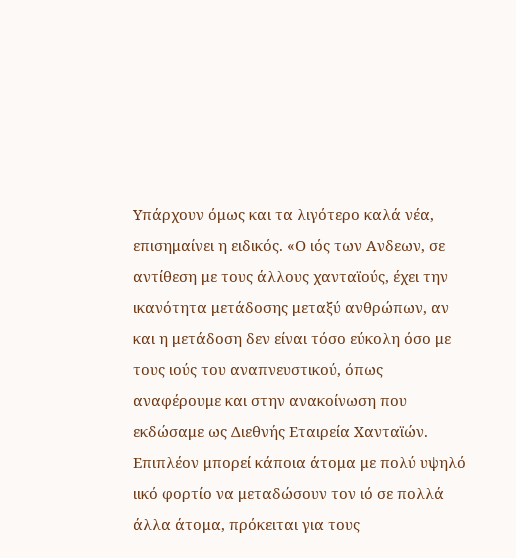Υπάρχουν όμως και τα λιγότερο καλά νέα, επισημαίνει η ειδικός. «Ο ιός των Ανδεων, σε αντίθεση με τους άλλους χανταϊούς, έχει την ικανότητα μετάδοσης μεταξύ ανθρώπων, αν και η μετάδοση δεν είναι τόσο εύκολη όσο με τους ιούς του αναπνευστικού, όπως αναφέρουμε και στην ανακοίνωση που εκδώσαμε ως Διεθνής Εταιρεία Χανταϊών. Επιπλέον μπορεί κάποια άτομα με πολύ υψηλό ιικό φορτίο να μεταδώσουν τον ιό σε πολλά άλλα άτομα, πρόκειται για τους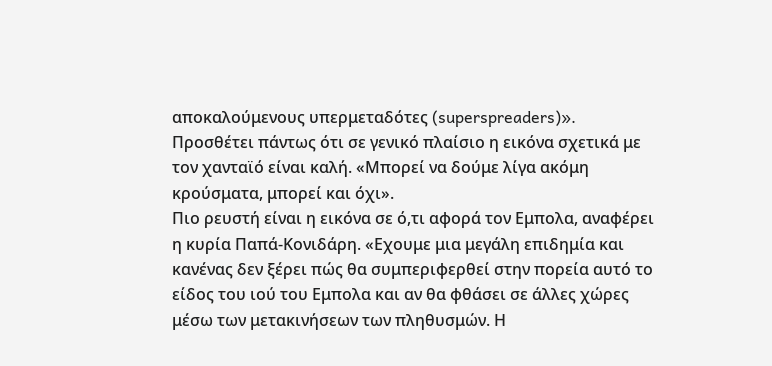αποκαλούμενους υπερμεταδότες (superspreaders)». Προσθέτει πάντως ότι σε γενικό πλαίσιο η εικόνα σχετικά με τον χανταϊό είναι καλή. «Μπορεί να δούμε λίγα ακόμη κρούσματα, μπορεί και όχι».
Πιο ρευστή είναι η εικόνα σε ό,τι αφορά τον Εμπολα, αναφέρει η κυρία Παπά-Κονιδάρη. «Εχουμε μια μεγάλη επιδημία και κανένας δεν ξέρει πώς θα συμπεριφερθεί στην πορεία αυτό το είδος του ιού του Εμπολα και αν θα φθάσει σε άλλες χώρες μέσω των μετακινήσεων των πληθυσμών. Η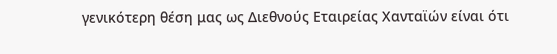γενικότερη θέση μας ως Διεθνούς Εταιρείας Χανταϊών είναι ότι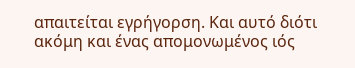απαιτείται εγρήγορση. Και αυτό διότι ακόμη και ένας απομονωμένος ιός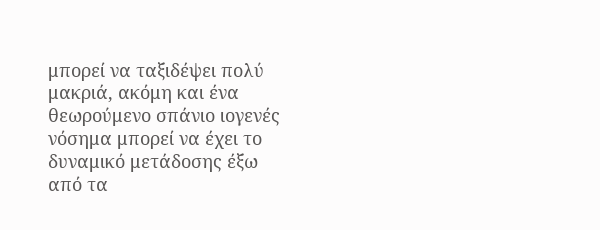μπορεί να ταξιδέψει πολύ μακριά, ακόμη και ένα θεωρούμενο σπάνιο ιογενές νόσημα μπορεί να έχει το δυναμικό μετάδοσης έξω από τα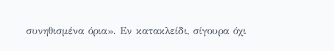συνηθισμένα όρια». Εν κατακλείδι, σίγουρα όχι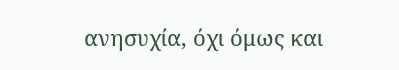ανησυχία, όχι όμως και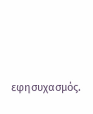εφησυχασμός.